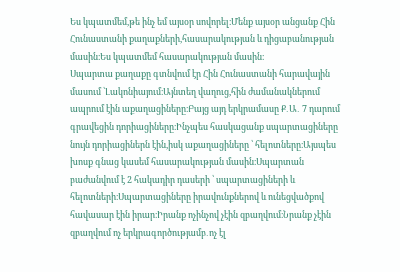Ես կպատմեմ,թե ինչ եմ այսօր սովորել։Մենք այսօր անցանք Հին Հունաստանի քաղաքների,հասարակության և դիցաբանության մասին։Ես կպատմեմ հասարակության մասին։
Սպարտա քաղաքը գտնվում էր Հին Հունաստանի հարավային մասում ՝Լակոնիայում։Այնտեղ վաղուց,հին ժամանակներում ապրում էին աքաղացիները։Բայց այդ երկրամասը Ք․Ա․ 7 դարում գրավեցին դորիացիները։Ինչպես հասկացանք սպարտացիները նույն դորիացիներն էին,իսկ աքաղացիները ՝ հելոտները։Այսպես խոսք գնաց կասեմ հասարակության մասին։Սպարտան բաժանվում է 2 հակադիր դասերի ՝ սպարտացիների և հելոտների։Սպարտացիները իրավունքներով և ունեցվածքով հավասար էին իրար։Իրանք ոչինչով չէին զբաղվում։Նրանք չէին զբաղվում ոչ երկրագործությամբ․ոչ էլ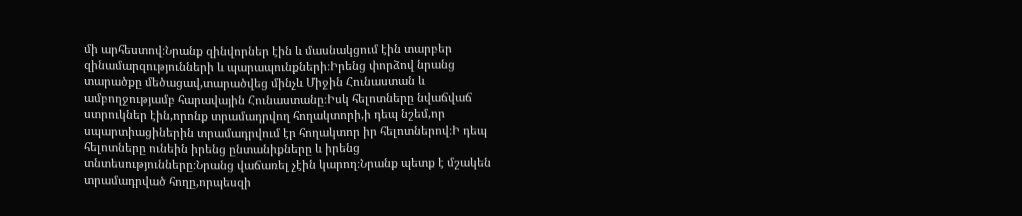մի արհեստով։Նրանք զինվորներ էին և մասնակցում էին տարբեր զինամարզությունների և պարապունքների։Իրենց փորձով նրանց տարածքը մեծացավ,տարածվեց մինչև Միջին Հունաստան և ամբողջությամբ հարավային Հունաստանը։Իսկ հելոտները նվաճվաճ ստրուկներ էին,որոնք տրամադրվող հողակտորի,ի դեպ նշեմ,որ սպարտիացիներին տրամադրվում էր հողակտոր իր հելոտներով։Ի դեպ հելոտները ունեին իրենց ընտանիքները և իրենց տնտեսությունները։Նրանց վաճառել չէին կարող։Նրանք պետք է մշակեն տրամադրված հողը,որպեսզի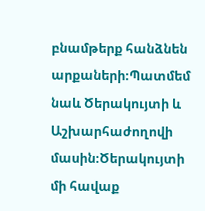բնամթերք հանձնեն արքաների։Պատմեմ նաև Ծերակույտի և Աշխարհաժողովի մասին։Ծերակույտի մի հավաք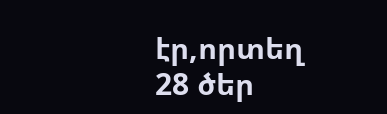էր,որտեղ 28 ծեր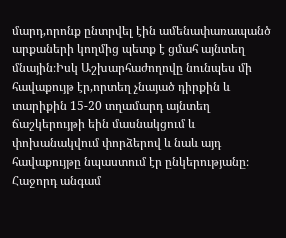մարդ,որոնք ընտրվել էին ամենափառապանծ արքաների կողմից պետք է ցմահ այնտեղ մնային։Իսկ Աշխարհաժողովը նունպես մի հավաքույթ էր,որտեղ չնայած դիրքին և տարիքին 15-20 տղամարդ այնտեղ ճաշկերույթի եին մասնակցում և փոխանակվում փորձերով և նաև այդ հավաքույթը նպաստում էր ընկերությանը։
Հաջորդ անգամ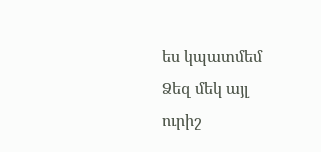ես կպատմեմ Ձեզ մեկ այլ ուրիշ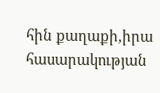հին քաղաքի,իրա հասարակության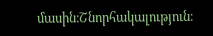մասին։Շնորհակալություն։